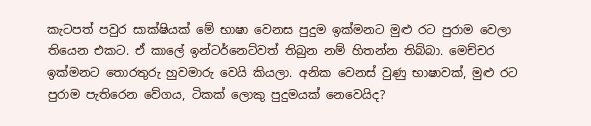කැටපත් පවුර සාක්ෂියක් මේ භාෂා වෙනස පුදුම ඉක්මනට මුළු රට පුරාම වෙලා තියෙන එකට. ඒ කාලේ ඉන්ටර්නෙට්වත් තිබුන නම් හිතන්න තිබ්බා. මෙච්චර ඉක්මනට තොරතුරු හුවමාරු වෙයි කියලා. අනික වෙනස් වුණු භාෂාවක්, මුළු රට පුරාම පැතිරෙන වේගය, ටිකක් ලොකු පුදුමයක් නෙවෙයිද?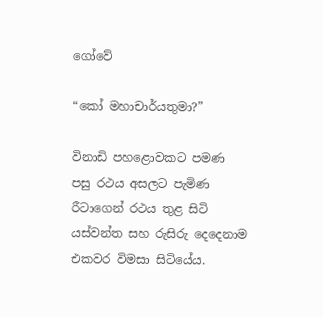ගෝවේ

“කෝ මහාචාර්යතුමා?”

විනාඩි පහළොවකට පමණ පසු රථය අසලට පැමිණ රීටාගෙන් රථය තුළ සිටි යස්වන්ත සහ රුසිරු දෙදෙනාම එකවර විමසා සිටියේය.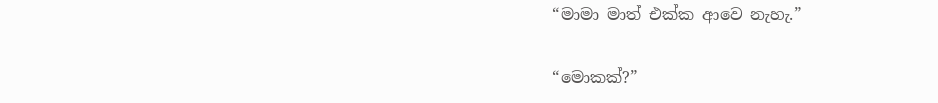“මාමා මාත් එක්ක ආවෙ නැහැ.”

“මොකක්?”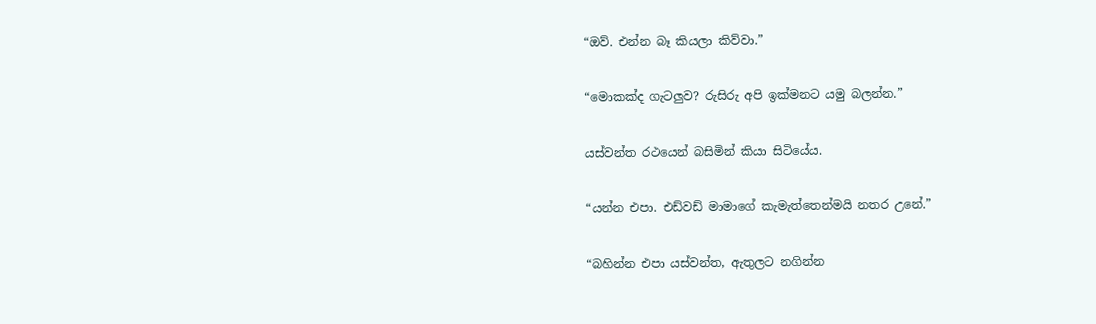“ඔව්. එන්න බෑ කියලා කිව්වා.”

“මොකක්ද ගැටලුව? රුසිරු අපි ඉක්මනට යමු බලන්න.”

යස්වන්ත රථයෙන් බසිමින් කියා සිටියේය.

“යන්න එපා. එඩ්වඩ් මාමාගේ කැමැත්තෙන්මයි නතර උනේ.”

“බහින්න එපා යස්වන්ත, ඇතුලට නගින්න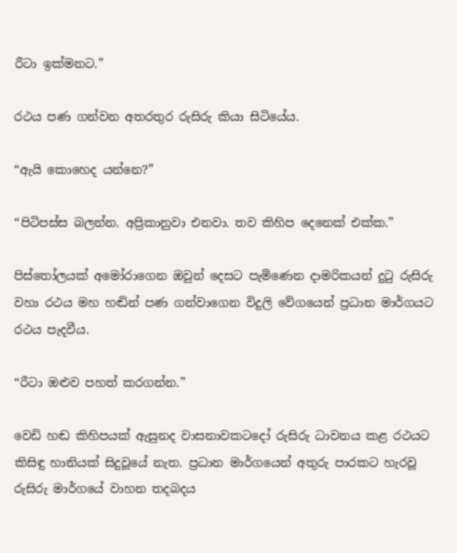රීටා ඉක්මනට.”

රථය පණ ගන්වන අතරතුර රුසිරු කියා සිටියේය.

“ඇයි කොහෙද යන්නෙ?”

“පිටිපස්ස බලන්න. අප්‍රිකානුවා එනවා. තව කිහිප දෙනෙක් එක්ක.”

පිස්තෝලයක් අමෝරාගෙන ඔවුන් දෙසට පැමිණෙන දාමරිකයන් දුටු රුසිරු වහා රථය මහ හඬින් පණ ගන්වාගෙන විදුලි වේගයෙන් ප්‍රධාන මාර්ගයට රථය පැදවීය.

“රීටා ඔළුව පහත් කරගන්න.”

වෙඩි හඬ කිහිපයක් ඇසුනද වාසනාවකටදෝ රුසිරු ධාවනය කළ රථයට කිසිඳු හානියක් සිදුවූයේ නැත. ප්‍රධාන මාර්ගයෙන් අතුරු පාරකට හැරවූ රුසිරු මාර්ගයේ වාහන තදබදය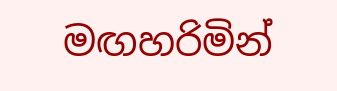මඟහරිමින්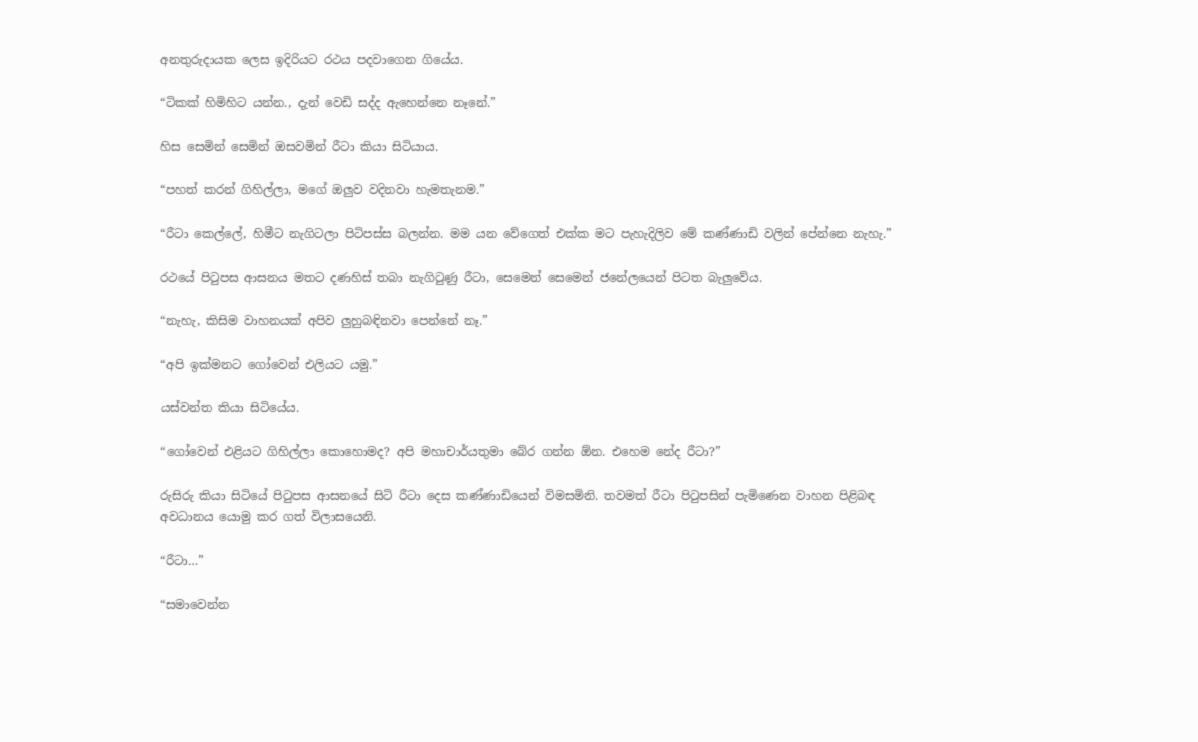අනතුරුදායක ලෙස ඉදිරියට රථය පදවාගෙන ගියේය.

“ටිකක් හිමිහිට යන්න., දැන් වෙඩි සද්ද ඇහෙන්නෙ නෑනේ.”

හිස සෙමින් සෙමින් ඔසවමින් රීටා කියා සිටියාය.

“පහත් කරන් ගිහිල්ලා, මගේ ඔලුව වදිනවා හැමතැනම.”

“රීටා කෙල්ලේ, හිමීට නැගිටලා පිටිපස්ස බලන්න. මම යන වේගෙත් එක්ක මට පැහැදිලිව මේ කණ්ණාඩි වලින් පේන්නෙ නැහැ.”

රථයේ පිටුපස ආසනය මතට දණහිස් තබා නැගිටුණු රීටා, සෙමෙන් සෙමෙන් ජනේලයෙන් පිටත බැලුවේය.

“නැහැ, කිසිම වාහනයක් අපිව ලුහුබඳිනවා පෙන්නේ නෑ.”

“අපි ඉක්මනට ගෝවෙන් එලියට යමු.”

යස්වන්ත කියා සිටියේය.

“ගෝවෙන් එළියට ගිහිල්ලා කොහොමද? අපි මහාචාර්යතුමා බේර ගන්න ඕන. එහෙම නේද රීටා?”

රුසිරු කියා සිටියේ පිටුපස ආසනයේ සිටි රීටා දෙස කණ්ණාඩියෙන් විමසමිනි. තවමත් රීටා පිටුපසින් පැමිණෙන වාහන පිළිබඳ අවධානය යොමු කර ගත් විලාසයෙනි.

“රීටා…”

“සමාවෙන්න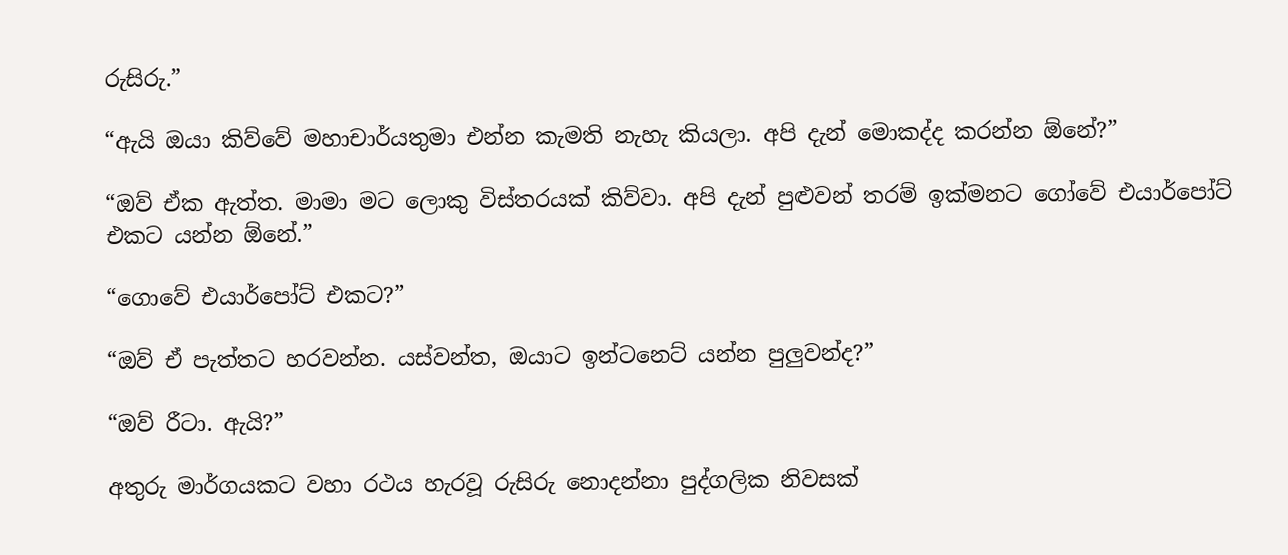රුසිරු.”

“ඇයි ඔයා කිව්වේ මහාචාර්යතුමා එන්න කැමති නැහැ කියලා. අපි දැන් මොකද්ද කරන්න ඕනේ?”

“ඔව් ඒක ඇත්ත. මාමා මට ලොකු විස්තරයක් කිව්වා. අපි දැන් පුළුවන් තරම් ඉක්මනට ගෝවේ එයාර්පෝට් එකට යන්න ඕනේ.”

“ගොවේ එයාර්පෝට් එකට?”

“ඔව් ඒ පැත්තට හරවන්න. යස්වන්ත, ඔයාට ඉන්ටනෙට් යන්න පුලුවන්ද?”

“ඔව් රීටා. ඇයි?”

අතුරු මාර්ගයකට වහා රථය හැරවූ රුසිරු නොදන්නා පුද්ගලික නිවසක්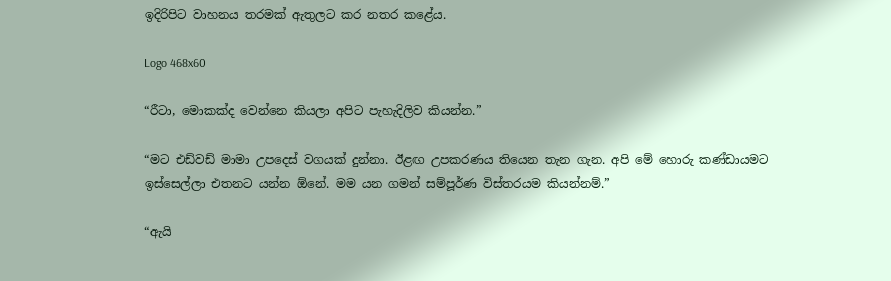ඉදිරිපිට වාහනය තරමක් ඇතුලට කර නතර කළේය.

Logo 468x60

“රීටා, මොකක්ද වෙන්නෙ කියලා අපිට පැහැදිලිව කියන්න.”

“මට එඩ්වඩ් මාමා උපදෙස් වගයක් දුන්නා. ඊළඟ උපකරණය තියෙන තැන ගැන. අපි මේ හොරු කණ්ඩායමට ඉස්සෙල්ලා එතනට යන්න ඕනේ. මම යන ගමන් සම්පූර්ණ විස්තරයම කියන්නම්.”

“ඇයි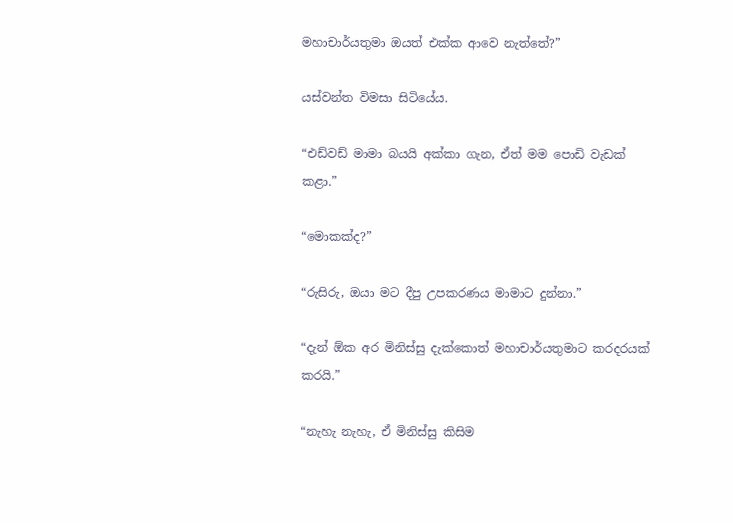මහාචාර්යතුමා ඔයත් එක්ක ආවෙ නැත්තේ?”

යස්වන්ත විමසා සිටියේය.

“එඩ්වඩ් මාමා බයයි අක්කා ගැන, ඒත් මම පොඩි වැඩක් කළා.”

“මොකක්ද?”

“රුසිරු, ඔයා මට දීපු උපකරණය මාමාට දුන්නා.”

“දැන් ඕක අර මිනිස්සු දැක්කොත් මහාචාර්යතුමාට කරදරයක් කරයි.”

“නැහැ නැහැ, ඒ මිනිස්සු කිසිම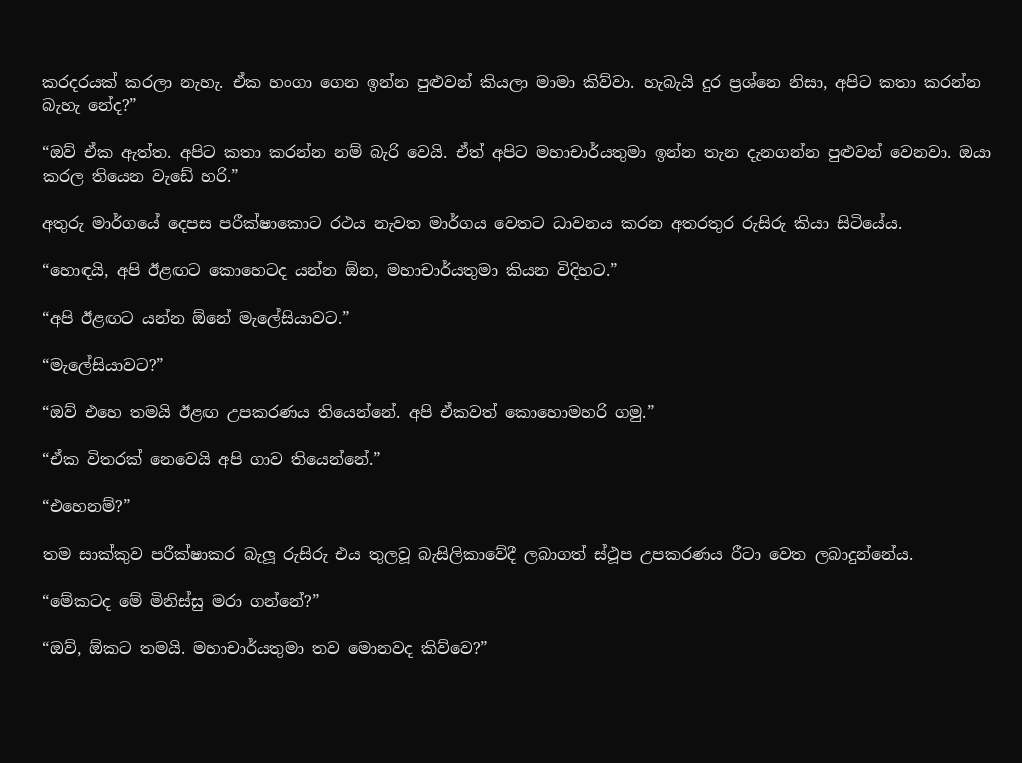කරදරයක් කරලා නැහැ. ඒක හංගා ගෙන ඉන්න පුළුවන් කියලා මාමා කිව්වා. හැබැයි දුර ප්‍රශ්නෙ නිසා, අපිට කතා කරන්න බැහැ නේද?”

“ඔව් ඒක ඇත්ත. අපිට කතා කරන්න නම් බැරි වෙයි. ඒත් අපිට මහාචාර්යතුමා ඉන්න තැන දැනගන්න පුළුවන් වෙනවා. ඔයා කරල තියෙන වැඩේ හරි.”

අතුරු මාර්ගයේ දෙපස පරීක්ෂාකොට රථය නැවත මාර්ගය වෙතට ධාවනය කරන අතරතුර රුසිරු කියා සිටියේය.

“හොඳයි, අපි ඊළඟට කොහෙටද යන්න ඕන, මහාචාර්යතුමා කියන විදිහට.”

“අපි ඊළඟට යන්න ඕනේ මැලේසියාවට.”

“මැලේසියාවට?”

“ඔව් එහෙ තමයි ඊළඟ උපකරණය තියෙන්නේ. අපි ඒකවත් කොහොමහරි ගමු.”

“ඒක විතරක් නෙවෙයි අපි ගාව තියෙන්නේ.”

“එහෙනම්?”

තම සාක්කුව පරීක්ෂාකර බැලූ රුසිරු එය තුලවූ බැසිලිකාවේදී ලබාගත් ස්ථූප උපකරණය රීටා වෙත ලබාදුන්නේය.

“මේකටද මේ මිනිස්සු මරා ගන්නේ?”

“ඔව්, ඕකට තමයි. මහාචාර්යතුමා තව මොනවද කිව්වෙ?”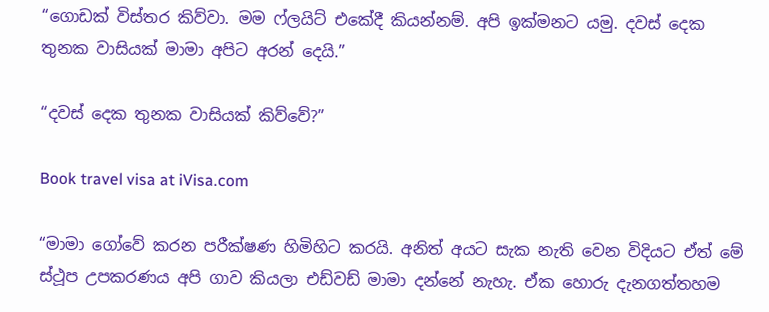“ගොඩක් විස්තර කිව්වා. මම ෆ්ලයිට් එකේදී කියන්නම්. අපි ඉක්මනට යමු. දවස් දෙක තුනක වාසියක් මාමා අපිට අරන් දෙයි.”

“දවස් දෙක තුනක වාසියක් කිව්වේ?”

Book travel visa at iVisa.com

“මාමා ගෝවේ කරන පරීක්ෂණ හිමිහිට කරයි. අනිත් අයට සැක නැති වෙන විදියට ඒත් මේ ස්ථූප උපකරණය අපි ගාව කියලා එඩ්වඩ් මාමා දන්නේ නැහැ. ඒක හොරු දැනගත්තහම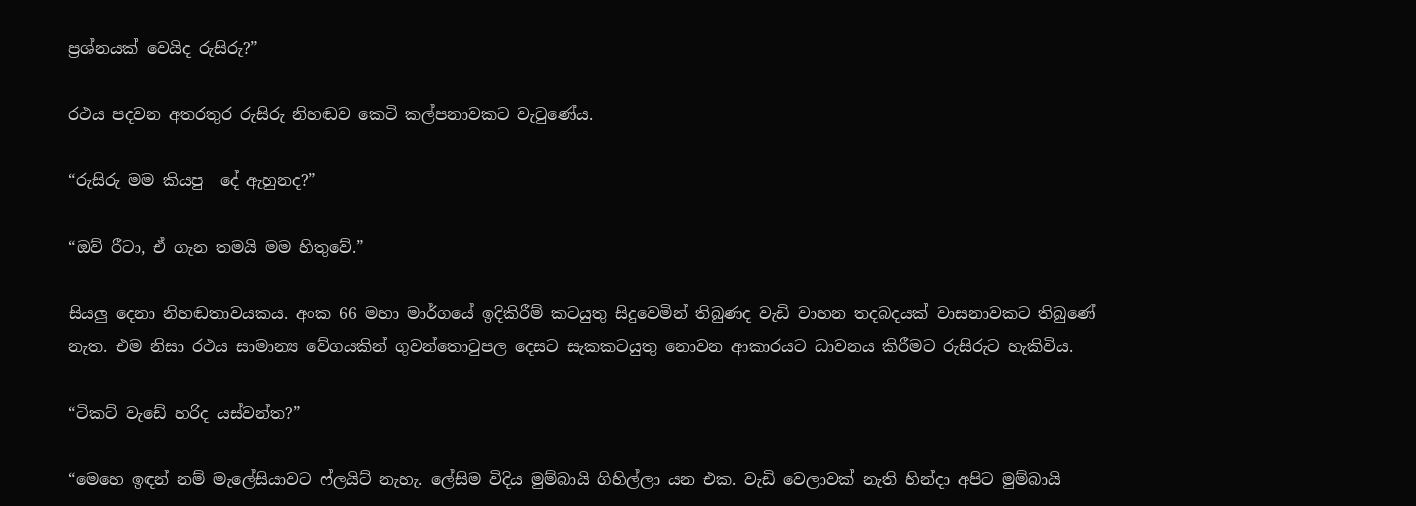ප්‍රශ්නයක් වෙයිද රුසිරු?”

රථය පදවන අතරතුර රුසිරු නිහඬව කෙටි කල්පනාවකට වැටුණේය.

“රුසිරු මම කියපු  දේ ඇහුනද?”

“ඔව් රීටා, ඒ ගැන තමයි මම හිතුවේ.”

සියලු දෙනා නිහඬතාවයකය. අංක 66 මහා මාර්ගයේ ඉදිකිරීම් කටයුතු සිදුවෙමින් තිබුණද වැඩි වාහන තදබදයක් වාසනාවකට තිබුණේ නැත. එම නිසා රථය සාමාන්‍ය වේගයකින් ගුවන්තොටුපල දෙසට සැකකටයුතු නොවන ආකාරයට ධාවනය කිරීමට රුසිරුට හැකිවිය.

“ටිකට් වැඩේ හරිද යස්වන්ත?”

“මෙහෙ ඉඳන් නම් මැලේසියාවට ෆ්ලයිට් නැහැ. ලේසිම විදිය මුම්බායි ගිහිල්ලා යන එක. වැඩි වෙලාවක් නැති හින්දා අපිට මුම්බායි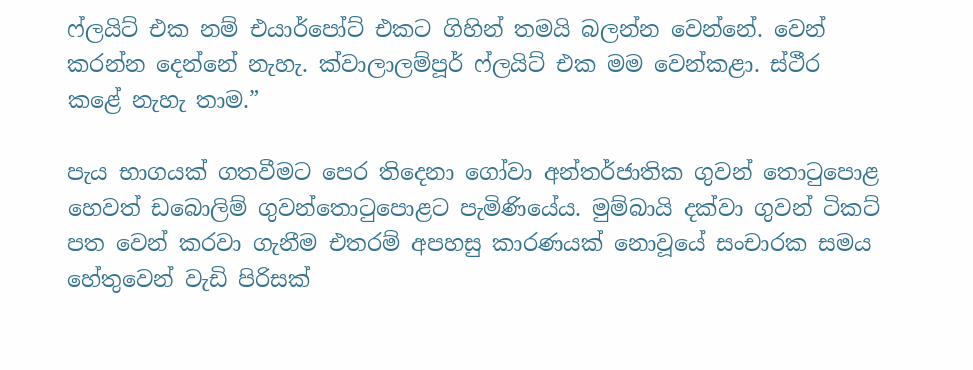ෆ්ලයිට් එක නම් එයාර්පෝට් එකට ගිහින් තමයි බලන්න වෙන්නේ. වෙන් කරන්න දෙන්නේ නැහැ. ක්වාලාලම්පූර් ෆ්ලයිට් එක මම වෙන්කළා. ස්ථීර කළේ නැහැ තාම.”

පැය භාගයක් ගතවීමට පෙර තිදෙනා ගෝවා අන්තර්ජාතික ගුවන් තොටුපොළ හෙවත් ඩබොලිම් ගුවන්තොටුපොළට පැමිණියේය. මුම්බායි දක්වා ගුවන් ටිකට් පත වෙන් කරවා ගැනීම එතරම් අපහසු කාරණයක් නොවූයේ සංචාරක සමය හේතුවෙන් වැඩි පිරිසක්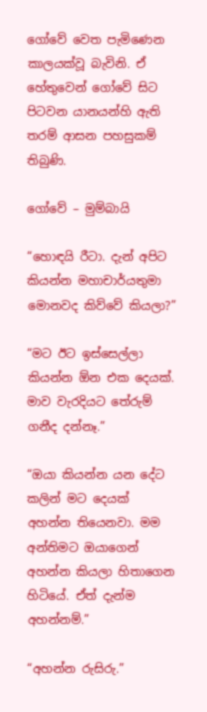ගෝවේ වෙත පැමිණෙන කාලයක්වූ බැවිනි. ඒ හේතුවෙන් ගෝවේ සිට පිටවන යානයන්හි ඇති තරම් ආසන පහසුකම් තිබුණි.

ගෝවේ – මුම්බායි

“හොඳයි රීටා. දැන් අපිට කියන්න මහාචාර්යතුමා මොනවද කිව්වේ කියලා?”

“මට ඊට ඉස්සෙල්ලා කියන්න ඕන එක දෙයක්. මාව වැරදියට තේරුම් ගනීද දන්නෑ.”

“ඔයා කියන්න යන දේට කලින් මට දෙයක් අහන්න තියෙනවා. මම අන්තිමට ඔයාගෙන් අහන්න කියලා හිතාගෙන හිටියේ. ඒත් දැන්ම අහන්නම්.”

“අහන්න රුසිරු.”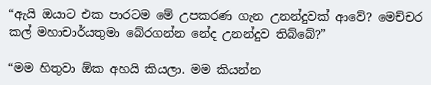“ඇයි ඔයාට එක පාරටම මේ උපකරණ ගැන උනන්දුවක් ආවේ? මෙච්චර කල් මහාචාර්යතුමා බේරගන්න නේද උනන්දුව තිබ්බේ?”

“මම හිතුවා ඕක අහයි කියලා. මම කියන්න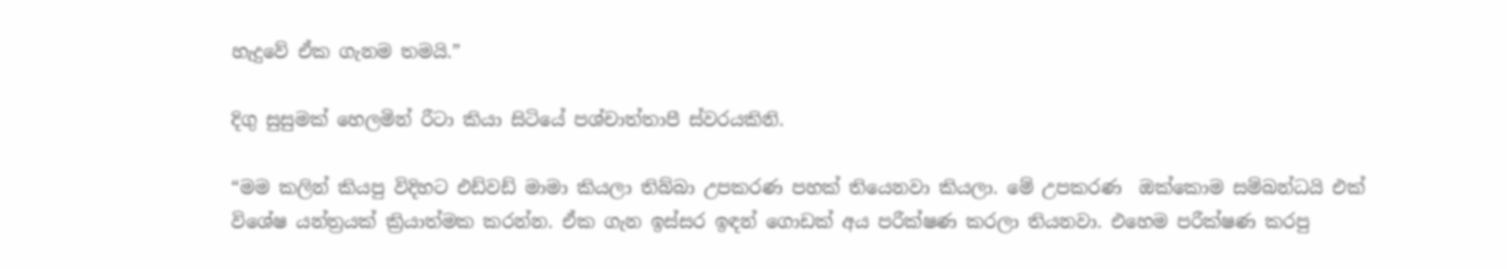හැදුවේ ඒක ගැනම තමයි.”

දිගු සුසුමක් හෙලමින් රීටා කියා සිටියේ පශ්චාත්තාපී ස්වරයකිනි.

“මම කලින් කියපු විදිහට එඩ්වඩ් මාමා කියලා තිබ්බා උපකරණ පහක් තියෙනවා කියලා. මේ උපකරණ  ඔක්කොම සම්බන්ධයි එක් විශේෂ යන්ත්‍රයක් ක්‍රියාත්මක කරන්න. ඒක ගැන ඉස්සර ඉඳන් ගොඩක් අය පරීක්ෂණ කරලා තියනවා. එහෙම පරීක්ෂණ කරපු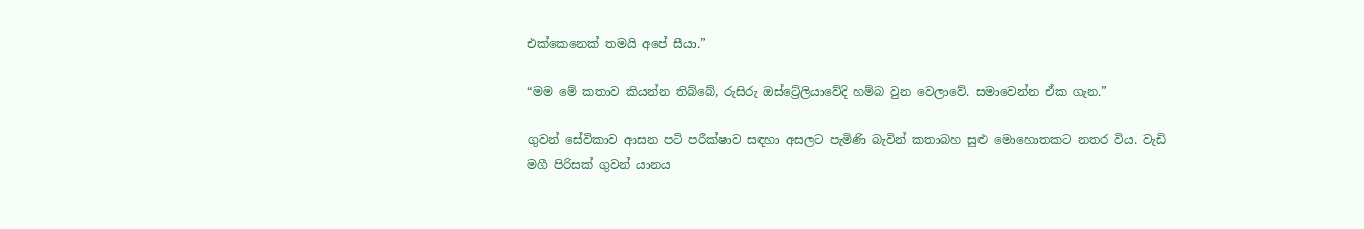එක්කෙනෙක් තමයි අපේ සීයා.”

“මම මේ කතාව කියන්න තිබ්බේ, රුසිරු ඔස්ට්‍රේලියාවේදි හම්බ වුන වෙලාවේ. සමාවෙන්න ඒක ගැන.”

ගුවන් සේවිකාව ආසන පටි පරීක්ෂාව සඳහා අසලට පැමිණි බැවින් කතාබහ සුළු මොහොතකට නතර විය. වැඩි මගී පිරිසක් ගුවන් යානය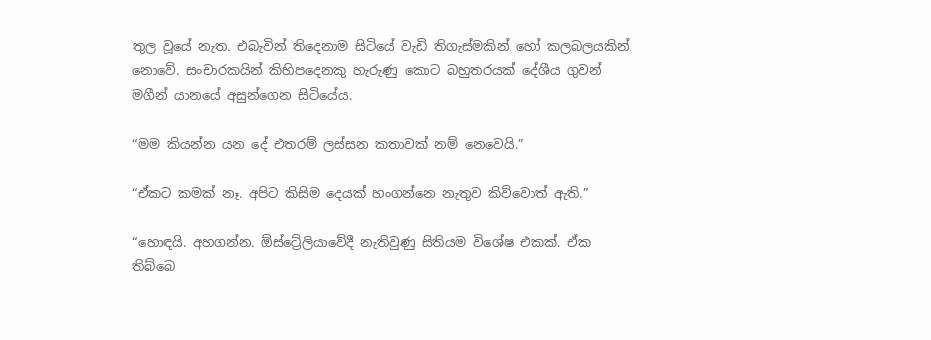තුල වූයේ නැත. එබැවින් තිදෙනාම සිටියේ වැඩි තිගැස්මකින් හෝ කලබලයකින් නොවේ. සංචාරකයින් කිහිපදෙනකු හැරුණු කොට බහුතරයක් දේශීය ගුවන් මගීන් යානයේ අසුන්ගෙන සිටියේය.

“මම කියන්න යන දේ එතරම් ලස්සන කතාවක් නම් නෙවෙයි.”

“ඒකට කමක් නෑ. අපිට කිසිම දෙයක් හංගන්නෙ නැතුව කිව්වොත් ඇති.”

“හොඳයි. අහගන්න. ඕස්ට්‍රේලියාවේදී නැතිවුණු සිතියම විශේෂ එකක්. ඒක තිබ්බෙ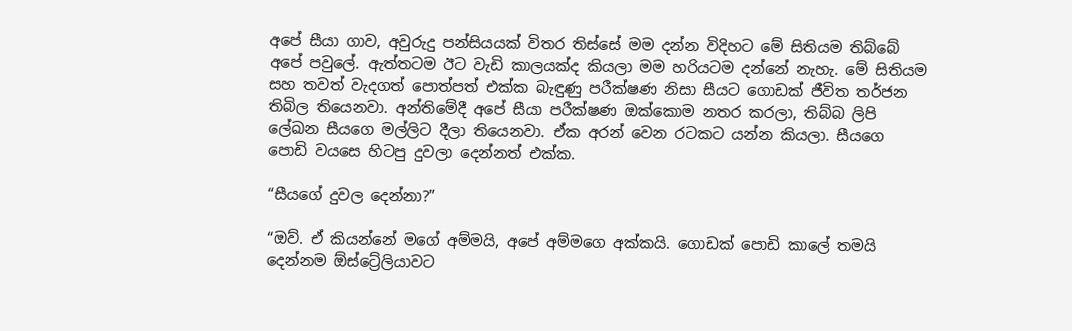අපේ සීයා ගාව, අවුරුදු පන්සියයක් විතර තිස්සේ මම දන්න විදිහට මේ සිතියම තිබ්බේ අපේ පවුලේ. ඇත්තටම ඊට වැඩි කාලයක්ද කියලා මම හරියටම දන්නේ නැහැ. මේ සිතියම සහ තවත් වැදගත් පොත්පත් එක්ක බැඳුණු පරීක්ෂණ නිසා සීයට ගොඩක් ජීවිත තර්ජන තිබිල තියෙනවා. අන්තිමේදී අපේ සීයා පරීක්ෂණ ඔක්කොම නතර කරලා, තිබ්බ ලිපි ලේඛන සීයගෙ මල්ලිට දීලා තියෙනවා. ඒක අරන් වෙන රටකට යන්න කියලා. සීයගෙ පොඩි වයසෙ හිටපු දුවලා දෙන්නත් එක්ක.

“සීයගේ දුවල දෙන්නා?”

“ඔව්. ඒ කියන්නේ මගේ අම්මයි, අපේ අම්මගෙ අක්කයි. ගොඩක් පොඩි කාලේ තමයි දෙන්නම ඕස්ට්‍රේලියාවට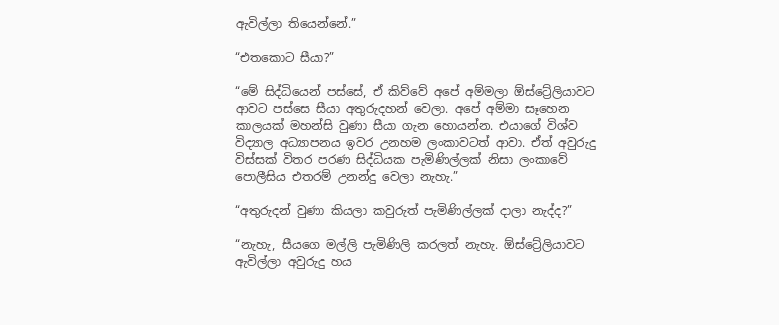ඇවිල්ලා තියෙන්නේ.”

“එතකොට සීයා?”

“මේ සිද්ධියෙන් පස්සේ, ඒ කිව්වේ අපේ අම්මලා ඕස්ට්‍රේලියාවට ආවට පස්සෙ සීයා අතුරුදහන් වෙලා. අපේ අම්මා සෑහෙන කාලයක් මහන්සි වුණා සීයා ගැන හොයන්න. එයාගේ විශ්ව විද්‍යාල අධ්‍යාපනය ඉවර උනහම ලංකාවටත් ආවා. ඒත් අවුරුදු විස්සක් විතර පරණ සිද්ධියක පැමිණිල්ලක් නිසා ලංකාවේ පොලීසිය එතරම් උනන්දු වෙලා නැහැ.”

“අතුරුදන් වුණා කියලා කවුරුත් පැමිණිල්ලක් දාලා නැද්ද?”

“නැහැ, සීයගෙ මල්ලි පැමිණිලි කරලත් නැහැ. ඕස්ට්‍රේලියාවට ඇවිල්ලා අවුරුදු හය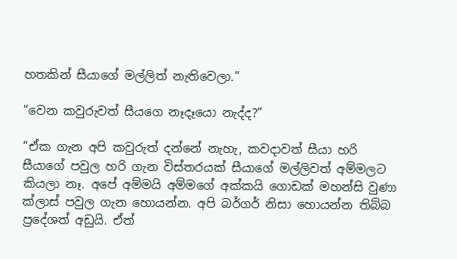හතකින් සීයාගේ මල්ලිත් නැතිවෙලා.”

“වෙන කවුරුවත් සීයගෙ නෑදෑයො නැද්ද?”

“ඒක ගැන අපි කවුරුත් දන්නේ නැහැ, කවදාවත් සීයා හරි සීයාගේ පවුල හරි ගැන විස්තරයක් සීයාගේ මල්ලිවත් අම්මලට කියලා නෑ. අපේ අම්මයි අම්මගේ අක්කයි ගොඩක් මහන්සි වුණා ක්ලාස් පවුල ගැන හොයන්න. අපි බර්ගර් නිසා හොයන්න තිබ්බ ප්‍රදේශත් අඩුයි. ඒත්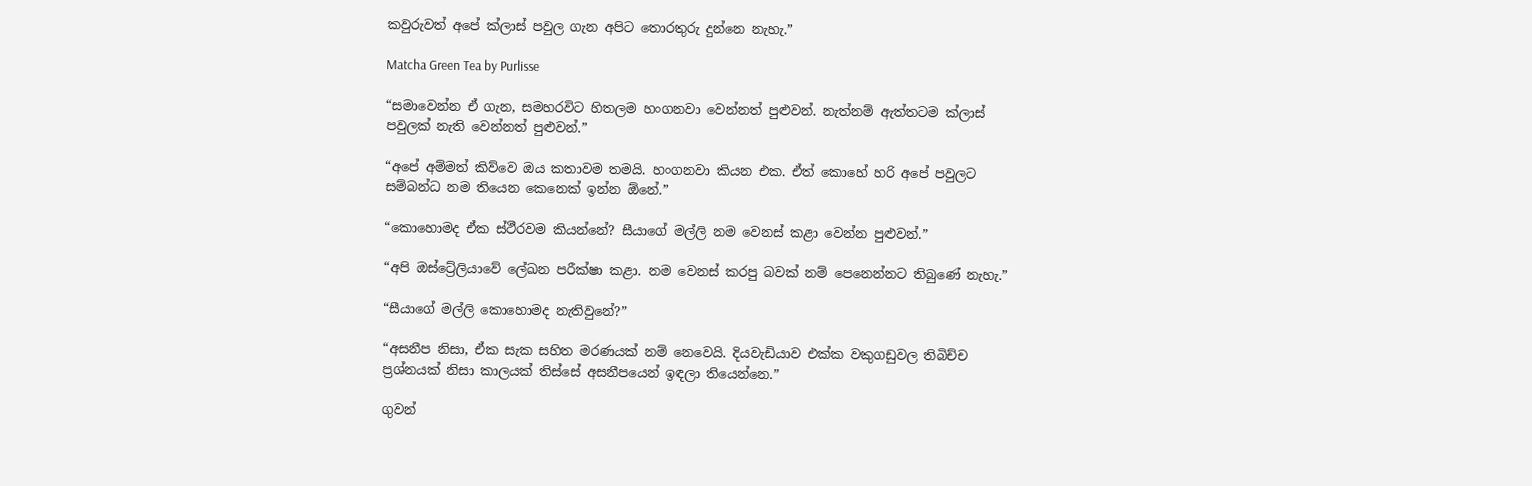කවුරුවත් අපේ ක්ලාස් පවුල ගැන අපිට තොරතුරු දුන්නෙ නැහැ.”

Matcha Green Tea by Purlisse

“සමාවෙන්න ඒ ගැන, සමහරවිට හිතලම හංගනවා වෙන්නත් පුළුවන්. නැත්නම් ඇත්තටම ක්ලාස් පවුලක් නැති වෙන්නත් පුළුවන්.”

“අපේ අම්මත් කිව්වෙ ඔය කතාවම තමයි. හංගනවා කියන එක. ඒත් කොහේ හරි අපේ පවුලට සම්බන්ධ නම තියෙන කෙනෙක් ඉන්න ඕනේ.”

“කොහොමද ඒක ස්ථීරවම කියන්නේ? සීයාගේ මල්ලි නම වෙනස් කළා වෙන්න පුළුවන්.”

“අපි ඔස්ට්‍රේලියාවේ ලේඛන පරීක්ෂා කළා. නම වෙනස් කරපු බවක් නම් පෙනෙන්නට තිබුණේ නැහැ.”

“සීයාගේ මල්ලි කොහොමද නැතිවුනේ?”

“අසනීප නිසා, ඒක සැක සහිත මරණයක් නම් නෙවෙයි. දියවැඩියාව එක්ක වකුගඩුවල තිබිච්ච ප්‍රශ්නයක් නිසා කාලයක් තිස්සේ අසනීපයෙන් ඉඳලා තියෙන්නෙ.”

ගුවන්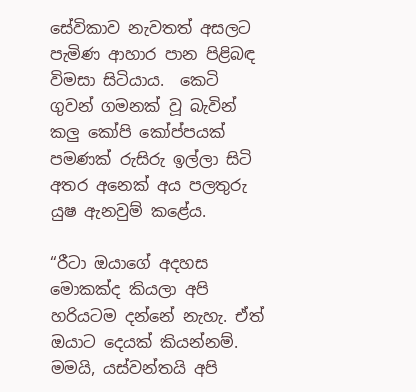සේවිකාව නැවතත් අසලට පැමිණ ආහාර පාන පිළිබඳ විමසා සිටියාය.  කෙටි ගුවන් ගමනක් වූ බැවින් කලු කෝපි කෝප්පයක් පමණක් රුසිරු ඉල්ලා සිටි අතර අනෙක් අය පලතුරු යුෂ ඇනවුම් කළේය.

“රීටා ඔයාගේ අදහස මොකක්ද කියලා අපි හරියටම දන්නේ නැහැ. ඒත් ඔයාට දෙයක් කියන්නම්. මමයි, යස්වන්තයි අපි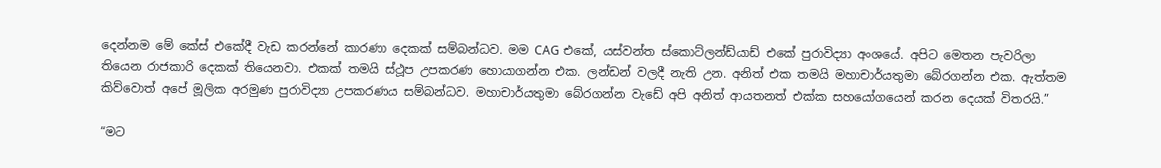දෙන්නම මේ කේස් එකේදී වැඩ කරන්නේ කාරණා දෙකක් සම්බන්ධව. මම CAG එකේ, යස්වන්ත ස්කොට්ලන්ඩ්යාඩ් එකේ පුරාවිද්‍යා අංශයේ. අපිට මෙතන පැවරිලා තියෙන රාජකාරි දෙකක් තියෙනවා. එකක් තමයි ස්ථූප උපකරණ හොයාගන්න එක. ලන්ඩන් වලදී නැති උන. අනිත් එක තමයි මහාචාර්යතුමා බේරගන්න එක. ඇත්තම කිව්වොත් අපේ මූලික අරමුණ පුරාවිද්‍යා උපකරණය සම්බන්ධව. මහාචාර්යතුමා බේරගන්න වැඩේ අපි අනිත් ආයතනත් එක්ක සහයෝගයෙන් කරන දෙයක් විතරයි.”

“මට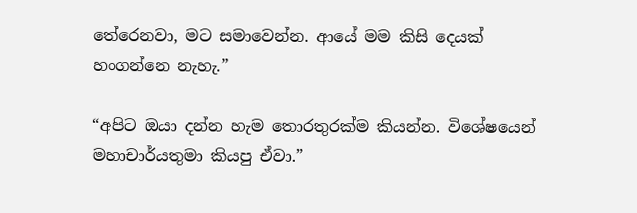තේරෙනවා, මට සමාවෙන්න. ආයේ මම කිසි දෙයක් හංගන්නෙ නැහැ.”

“අපිට ඔයා දන්න හැම තොරතුරක්ම කියන්න. විශේෂයෙන් මහාචාර්යතුමා කියපු ඒවා.”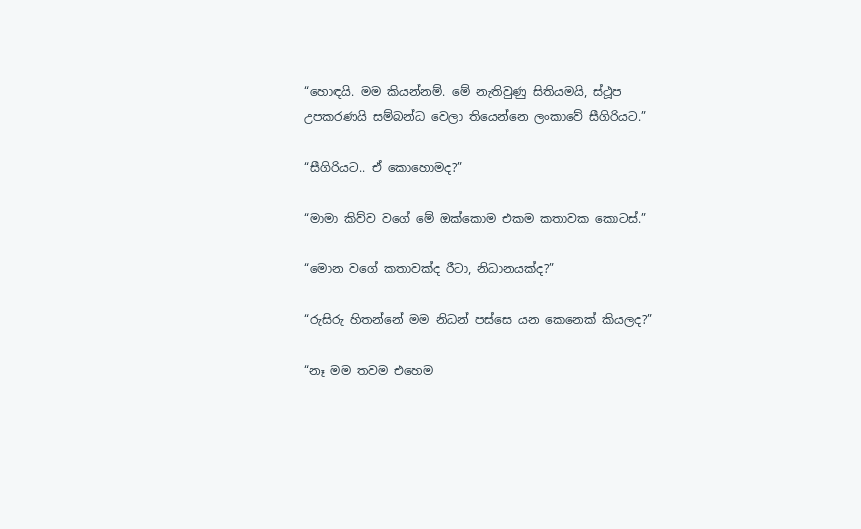“හොඳයි. මම කියන්නම්. මේ නැතිවුණු සිතියමයි, ස්ථූප උපකරණයි සම්බන්ධ වෙලා තියෙන්නෙ ලංකාවේ සීගිරියට.”

“සීගිරියට.. ඒ කොහොමද?”

“මාමා කිව්ව වගේ මේ ඔක්කොම එකම කතාවක කොටස්.”

“මොන වගේ කතාවක්ද රීටා, නිධානයක්ද?”

“රුසිරු හිතන්නේ මම නිධන් පස්සෙ යන කෙනෙක් කියලද?”

“නෑ මම තවම එහෙම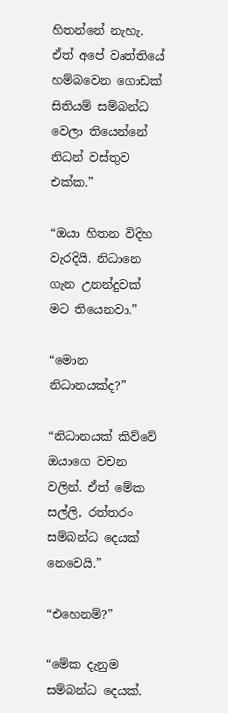හිතන්නේ නැහැ. ඒත් අපේ වෘත්තියේ හම්බවෙන ගොඩක් සිතියම් සම්බන්ධ වෙලා තියෙන්නේ නිධන් වස්තුව එක්ක.”

“ඔයා හිතන විදිහ වැරදියි. නිධානෙ ගැන උනන්දුවක් මට තියෙනවා.”

“මොන නිධානයක්ද?”

“නිධානයක් කිව්වේ ඔයාගෙ වචන වලින්. ඒත් මේක සල්ලි, රත්තරං සම්බන්ධ දෙයක් නෙවෙයි.”

“එහෙනම්?”

“මේක දැනුම සම්බන්ධ දෙයක්.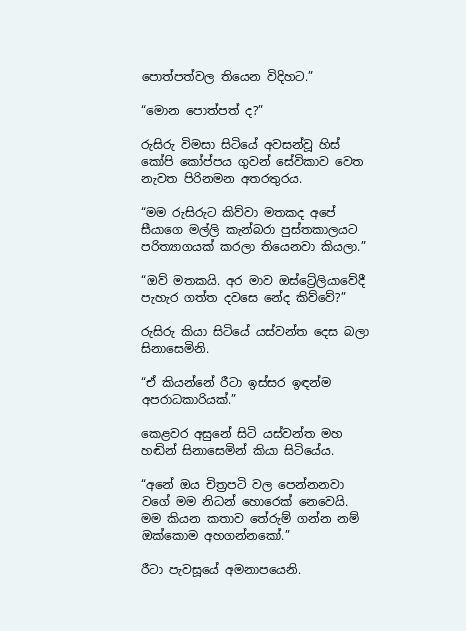පොත්පත්වල තියෙන විදිහට.”

“මොන පොත්පත් ද?”

රුසිරු විමසා සිටියේ අවසන්වූ හිස් කෝපි කෝප්පය ගුවන් සේවිකාව වෙත නැවත පිරිනමන අතරතුරය.

“මම රුසිරුට කිව්වා මතකද අපේ සීයාගෙ මල්ලි කැන්බරා පුස්තකාලයට පරිත්‍යාගයක් කරලා තියෙනවා කියලා.”

“ඔව් මතකයි. අර මාව ඔස්ට්‍රේලියාවේදී පැහැර ගත්ත දවසෙ නේද කිව්වේ?”

රුසිරු කියා සිටියේ යස්වන්ත දෙස බලා සිනාසෙමිනි.

“ඒ කියන්නේ රීටා ඉස්සර ඉඳන්ම අපරාධකාරියක්.”

කෙළවර අසුනේ සිටි යස්වන්ත මහ හඬින් සිනාසෙමින් කියා සිටියේය.

“අනේ ඔය චිත්‍රපටි වල පෙන්නනවා වගේ මම නිධන් හොරෙක් නෙවෙයි. මම කියන කතාව තේරුම් ගන්න නම් ඔක්කොම අහගන්නකෝ.”

රීටා පැවසූයේ අමනාපයෙනි.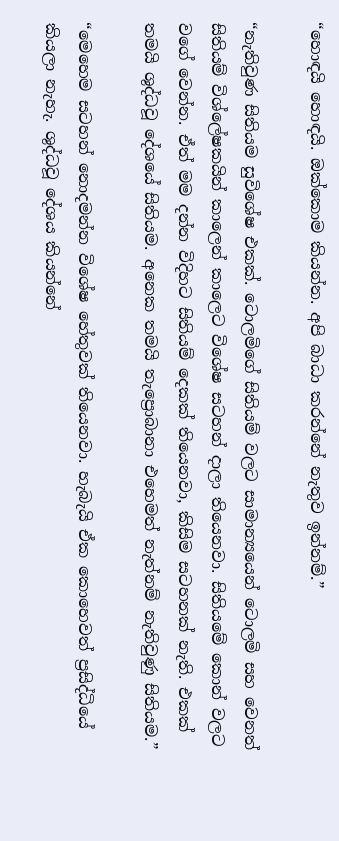“හොඳයි හොඳයි. ඔක්කොම කියන්න. අපි බාධා කරන්නේ නැතුව ඉන්නම්.”

“නැතිවුණ සිතියම සුවිශේෂ එකක්. ටොලමිගේ සිතියම් වලට සාමාන්‍යයෙන් ටොලමි සහ වෙනත් සිතියම් විශ්ලේෂකයින් කාලෙන් කාලෙට විශේෂ සටහන් දාලා තියෙනවා. සිතියමේ කොන් වලට වගේ වෙන්න. ඒත් මම දන්න විදිහට සිතියම් දෙකක් තියෙනවා, කිසිම සටහනක් නැති. එකක් තමයි ශුද්ධවූ දේශයේ සිතියම. අනෙක තමයි තැප්‍රොබානා එහෙමත් නැත්නම් නැතිවුණු සිතියම.”

“මෙහෙම සටහන් නොදමන්න විශේෂ හේතුවක් තියෙනවා. හැබැයි ඒක කොහෙවත් ප්‍රසිද්ධියේ කියලා නැහැ. ශුද්ධවූ දේශය කියන්නේ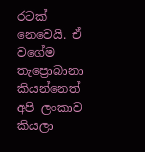රටක් නෙවෙයි. ඒ වගේම තැප්‍රොබානා කියන්නෙත් අපි ලංකාව කියලා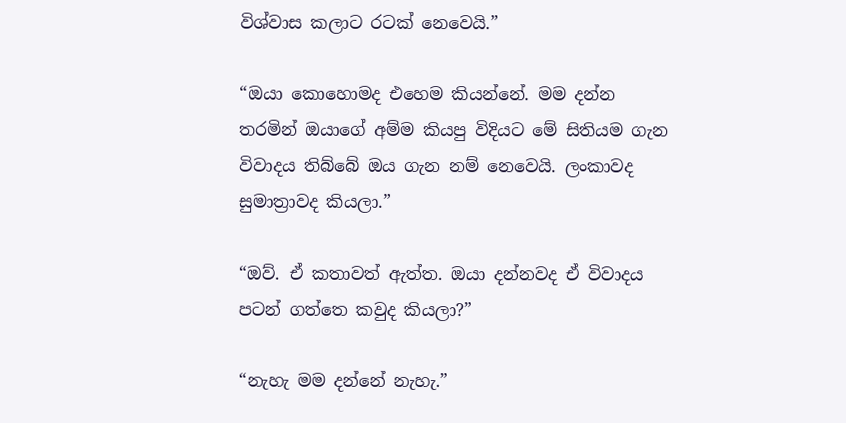විශ්වාස කලාට රටක් නෙවෙයි.”

“ඔයා කොහොමද එහෙම කියන්නේ. මම දන්න තරමින් ඔයාගේ අම්ම කියපු විදියට මේ සිතියම ගැන විවාදය තිබ්බේ ඔය ගැන නම් නෙවෙයි. ලංකාවද සුමාත්‍රාවද කියලා.”

“ඔව්. ඒ කතාවත් ඇත්ත. ඔයා දන්නවද ඒ විවාදය පටන් ගත්තෙ කවුද කියලා?”

“නැහැ මම දන්නේ නැහැ.”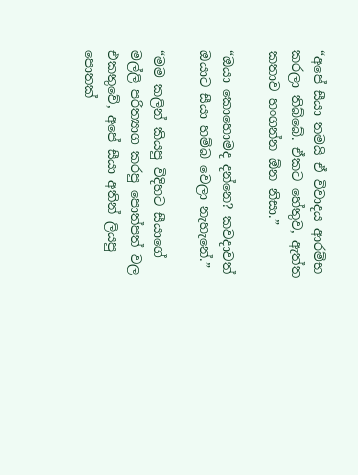“අපේ සීයා තමයි ඒ විවාදය ආරම්භ කරලා තිබ්බේ. ඒකට හේතුව, ඇත්ත කතාව හංගන්න ඕන නිසා.”

“ඔයා කොහොමද දන්නෙ? කවදාවත් ඔයාට සීයා හම්බ වෙලා නැහැනේ.”

“මම කලින් කියපු විදිහට සීයාගේ මල්ලි පරිත්‍යාග කරපු පොත්පත් වල එකතුවේ, අපේ සීයා අතින් ලියපු පොතක්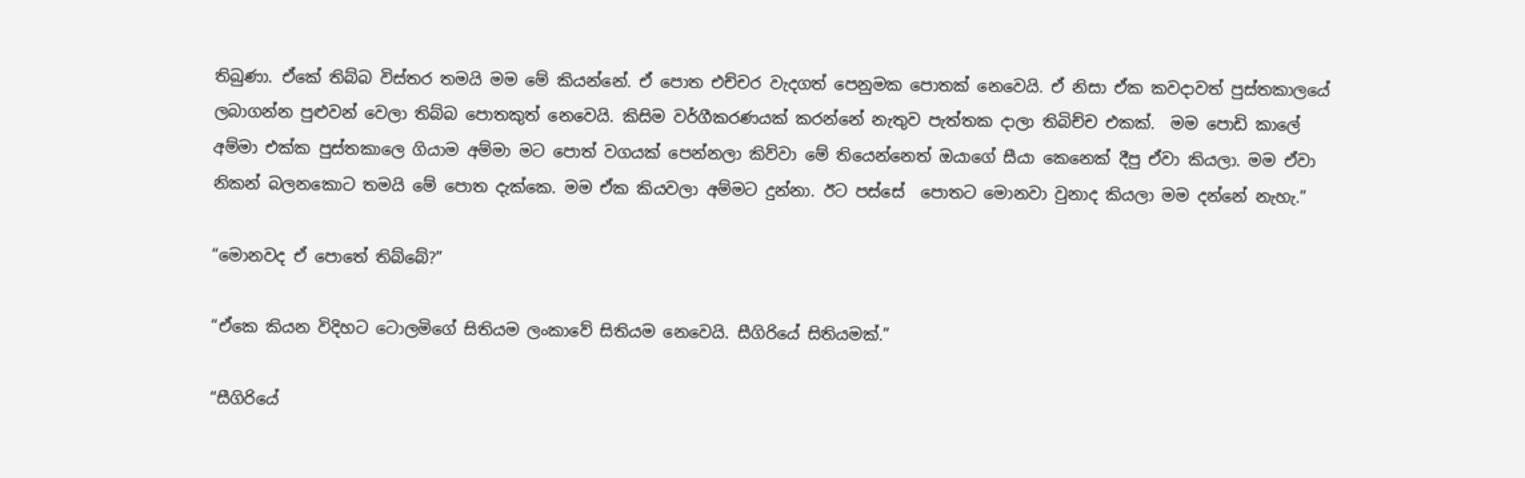තිබුණා. ඒකේ තිබ්බ විස්තර තමයි මම මේ කියන්නේ. ඒ පොත එච්චර වැදගත් පෙනුමක පොතක් නෙවෙයි. ඒ නිසා ඒක කවදාවත් පුස්තකාලයේ ලබාගන්න පුළුවන් වෙලා තිබ්බ පොතකුත් නෙවෙයි. කිසිම වර්ගීකරණයක් කරන්නේ නැතුව පැත්තක දාලා තිබිච්ච එකක්.  මම පොඩි කාලේ අම්මා එක්ක පුස්තකාලෙ ගියාම අම්මා මට පොත් වගයක් පෙන්නලා කිව්වා මේ තියෙන්නෙත් ඔයාගේ සීයා කෙනෙක් දීපු ඒවා කියලා. මම ඒවා නිකන් බලනකොට තමයි මේ පොත දැක්කෙ. මම ඒක කියවලා අම්මට දුන්නා. ඊට පස්සේ  පොතට මොනවා වුනාද කියලා මම දන්නේ නැහැ.”

“මොනවද ඒ පොතේ තිබ්බේ?”

“ඒකෙ කියන විදිහට ටොලමිගේ සිතියම ලංකාවේ සිතියම නෙවෙයි. සීගිරියේ සිතියමක්.”

“සීගිරියේ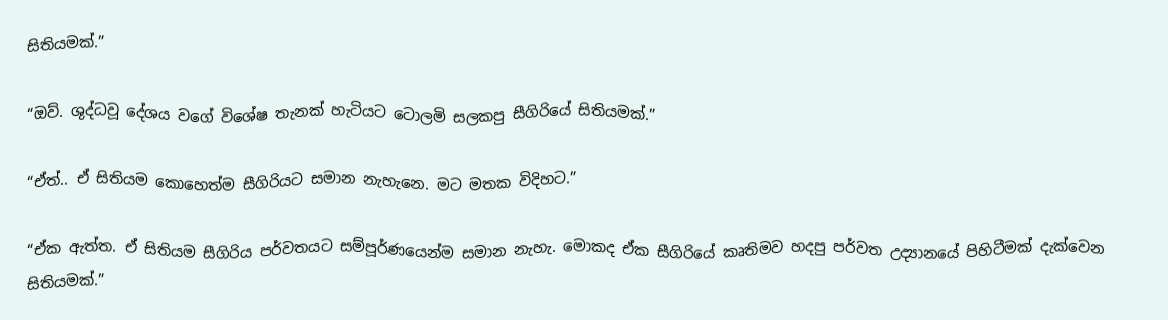සිතියමක්.”

“ඔව්. ශුද්ධවූ දේශය වගේ විශේෂ තැනක් හැටියට ටොලමි සලකපු සීගිරියේ සිතියමක්.”

“ඒත්.. ඒ සිතියම කොහෙත්ම සීගිරියට සමාන නැහැනෙ. මට මතක විදිහට.”

“ඒක ඇත්ත. ඒ සිතියම සීගිරිය පර්වතයට සම්පූර්ණයෙන්ම සමාන නැහැ. මොකද ඒක සීගිරියේ කෘතිමව හදපු පර්වත උද්‍යානයේ පිහිටීමක් දැක්වෙන සිතියමක්.”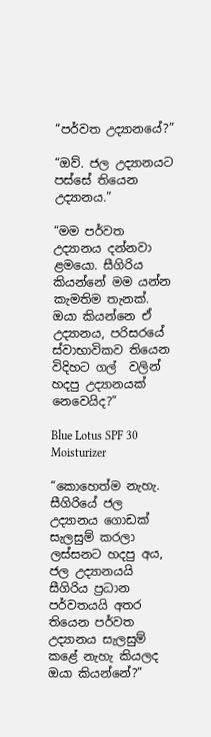“පර්වත උද්‍යානයේ?”

“ඔව්. ජල උද්‍යානයට පස්සේ තියෙන උද්‍යානය.”

“මම පර්වත උද්‍යානය දන්නවා ළමයො. සීගිරිය කියන්නේ මම යන්න කැමතිම තැනක්. ඔයා කියන්නෙ ඒ උද්‍යානය, පරිසරයේ ස්වාභාවිකව තියෙන විදිහට ගල්  වලින් හදපු උද්‍යානයක් නෙවෙයිද?”

Blue Lotus SPF 30 Moisturizer

“කොහෙත්ම නැහැ. සීගිරියේ ජල උද්‍යානය ගොඩක් සැලසුම් කරලා ලස්සනට හදපු අය, ජල උද්‍යානයයි සීගිරිය ප්‍රධාන පර්වතයයි අතර තියෙන පර්වත උද්‍යානය සැලසුම් කළේ නැහැ කියලද ඔයා කියන්නේ?”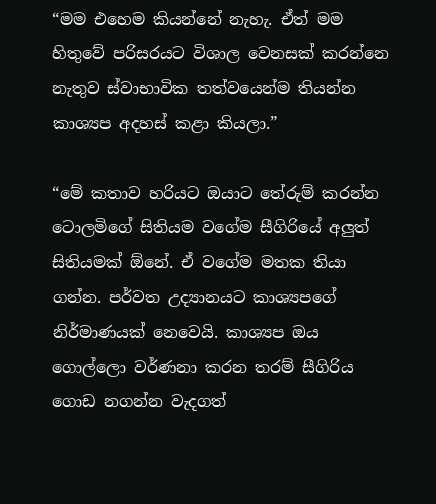“මම එහෙම කියන්නේ නැහැ. ඒත් මම හිතුවේ පරිසරයට විශාල වෙනසක් කරන්නෙ නැතුව ස්වාභාවික තත්වයෙන්ම තියන්න කාශ්‍යප අදහස් කළා කියලා.”

“මේ කතාව හරියට ඔයාට තේරුම් කරන්න ටොලමිගේ සිතියම වගේම සීගිරියේ අලුත් සිතියමක් ඕනේ. ඒ වගේම මතක තියා ගන්න. පර්වත උද්‍යානයට කාශ්‍යපගේ නිර්මාණයක් නෙවෙයි. කාශ්‍යප ඔය ගොල්ලො වර්ණනා කරන තරම් සීගිරිය ගොඩ නගන්න වැදගත්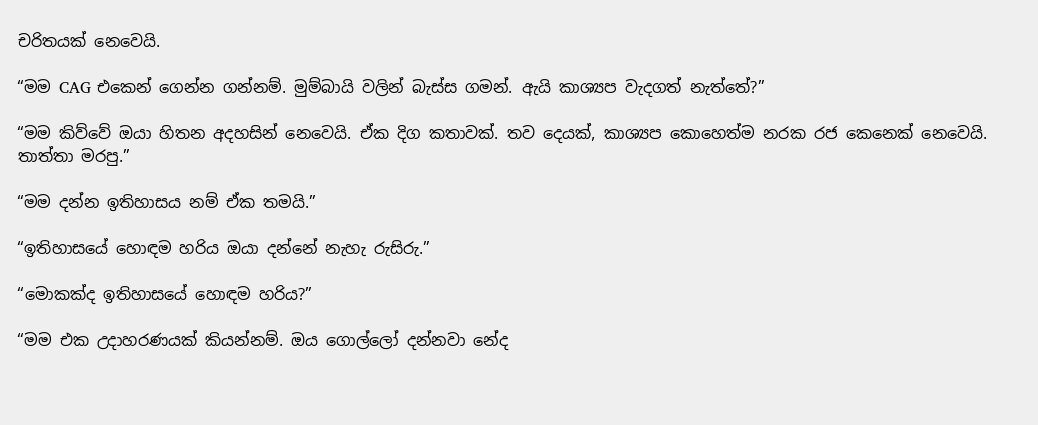චරිතයක් නෙවෙයි.

“මම CAG එකෙන් ගෙන්න ගන්නම්. මුම්බායි වලින් බැස්ස ගමන්. ඇයි කාශ්‍යප වැදගත් නැත්තේ?”

“මම කිව්වේ ඔයා හිතන අදහසින් නෙවෙයි. ඒක දිග කතාවක්. තව දෙයක්, කාශ්‍යප කොහෙත්ම නරක රජ කෙනෙක් නෙවෙයි. තාත්තා මරපු.”

“මම දන්න ඉතිහාසය නම් ඒක තමයි.”

“ඉතිහාසයේ හොඳම හරිය ඔයා දන්නේ නැහැ රුසිරු.”

“මොකක්ද ඉතිහාසයේ හොඳම හරිය?”

“මම එක උදාහරණයක් කියන්නම්. ඔය ගොල්ලෝ දන්නවා නේද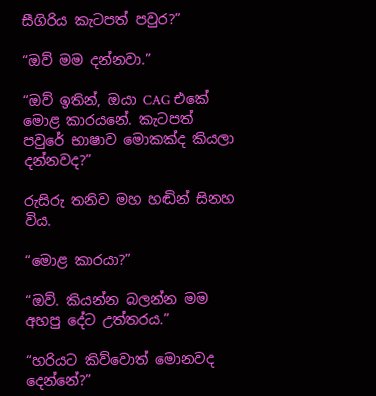සීගිරිය කැටපත් පවුර?”

“ඔව් මම දන්නවා.”

“ඔව් ඉතින්, ඔයා CAG එකේ මොළ කාරයනේ. කැටපත් පවුරේ භාෂාව මොකක්ද කියලා දන්නවද?”

රුසිරු තනිව මහ හඬින් සිනහ විය.

“මොළ කාරයා?”

“ඔව්. කියන්න බලන්න මම අහපු දේට උත්තරය.”

“හරියට කිව්වොත් මොනවද දෙන්නේ?”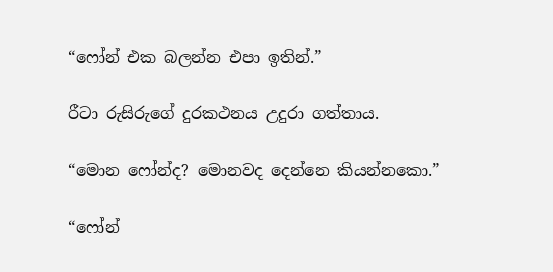“ෆෝන් එක බලන්න එපා ඉතින්.”

රීටා රුසිරුගේ දුරකථනය උදුරා ගත්තාය.

“මොන ෆෝන්ද? මොනවද දෙන්නෙ කියන්නකො.”

“ෆෝන්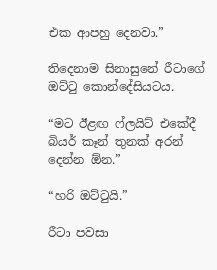එක ආපහු දෙනවා.”

තිදෙනාම සිනාසුනේ රීටාගේ ඔට්ටු කොන්දේසියටය.

“මට ඊළඟ ෆ්ලයිට් එකේදී බියර් කෑන් තුනක් අරන් දෙන්න ඕන.”

“හරි ඔට්ටුයි.”

රීටා පවසා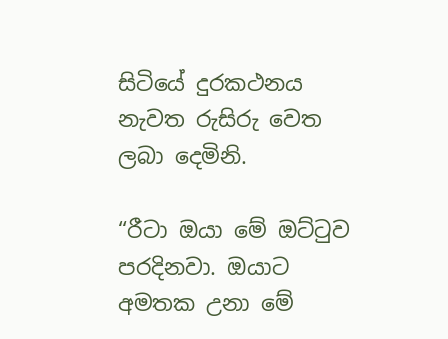සිටියේ දුරකථනය නැවත රුසිරු වෙත ලබා දෙමිනි.

“රීටා ඔයා මේ ඔට්ටුව පරදිනවා. ඔයාට අමතක උනා මේ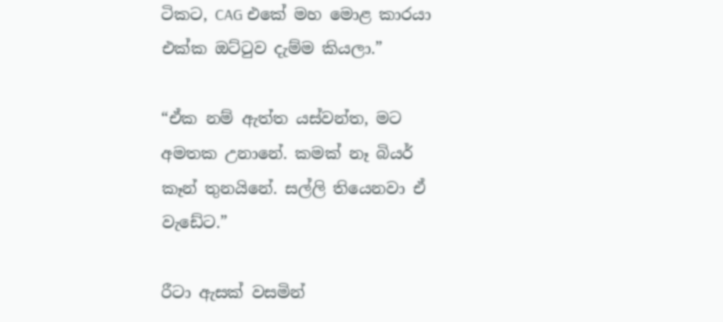ටිකට, CAG එකේ මහ මොළ කාරයා එක්ක ඔට්ටුව දැම්ම කියලා.”

“ඒක නම් ඇත්ත යස්වන්ත, මට අමතක උනානේ. කමක් නෑ බියර් කෑන් තුනයිනේ. සල්ලි තියෙනවා ඒ වැඩේට.”

රීටා ඇසක් වසමින්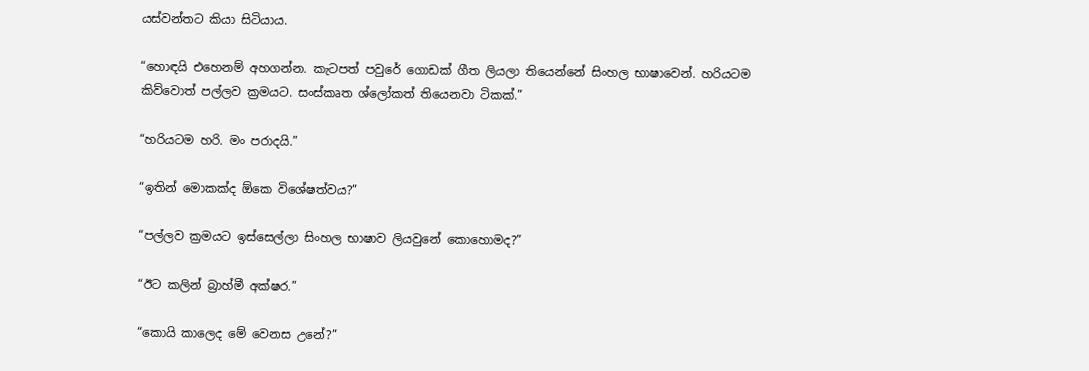යස්වන්තට කියා සිටියාය.

“හොඳයි එහෙනම් අහගන්න. කැටපත් පවුරේ ගොඩක් ගීත ලියලා තියෙන්නේ සිංහල භාෂාවෙන්. හරියටම කිව්වොත් පල්ලව ක්‍රමයට. සංස්කෘත ශ්ලෝකත් තියෙනවා ටිකක්.”

“හරියටම හරි. මං පරාදයි.”

“ඉතින් මොකක්ද ඕකෙ විශේෂත්වය?”

“පල්ලව ක්‍රමයට ඉස්සෙල්ලා සිංහල භාෂාව ලියවුනේ කොහොමද?”

“ඊට කලින් බ්‍රාහ්මී අක්ෂර.”

“කොයි කාලෙද මේ වෙනස උනේ?”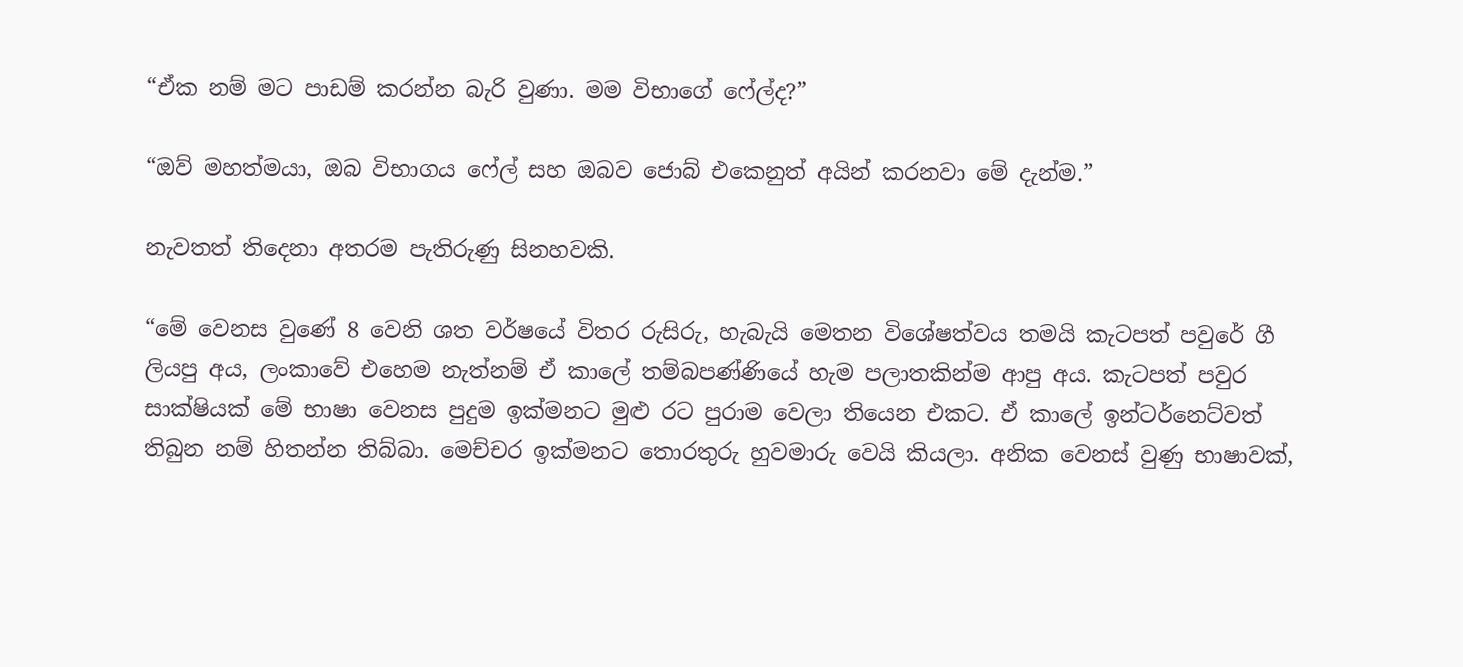“ඒක නම් මට පාඩම් කරන්න බැරි වුණා. මම විභාගේ ෆේල්ද?”

“ඔව් මහත්මයා, ඔබ විභාගය ෆේල් සහ ඔබව ජොබ් එකෙනුත් අයින් කරනවා මේ දැන්ම.”

නැවතත් තිදෙනා අතරම පැතිරුණු සිනහවකි.

“මේ වෙනස වුණේ 8 වෙනි ශත වර්ෂයේ විතර රුසිරු, හැබැයි මෙතන විශේෂත්වය තමයි කැටපත් පවුරේ ගී ලියපු අය, ලංකාවේ එහෙම නැත්නම් ඒ කාලේ තම්බපණ්ණියේ හැම පලාතකින්ම ආපු අය. කැටපත් පවුර සාක්ෂියක් මේ භාෂා වෙනස පුදුම ඉක්මනට මුළු රට පුරාම වෙලා තියෙන එකට. ඒ කාලේ ඉන්ටර්නෙට්වත් තිබුන නම් හිතන්න තිබ්බා. මෙච්චර ඉක්මනට තොරතුරු හුවමාරු වෙයි කියලා. අනික වෙනස් වුණු භාෂාවක්,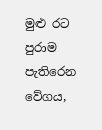මුළු රට පුරාම පැතිරෙන වේගය,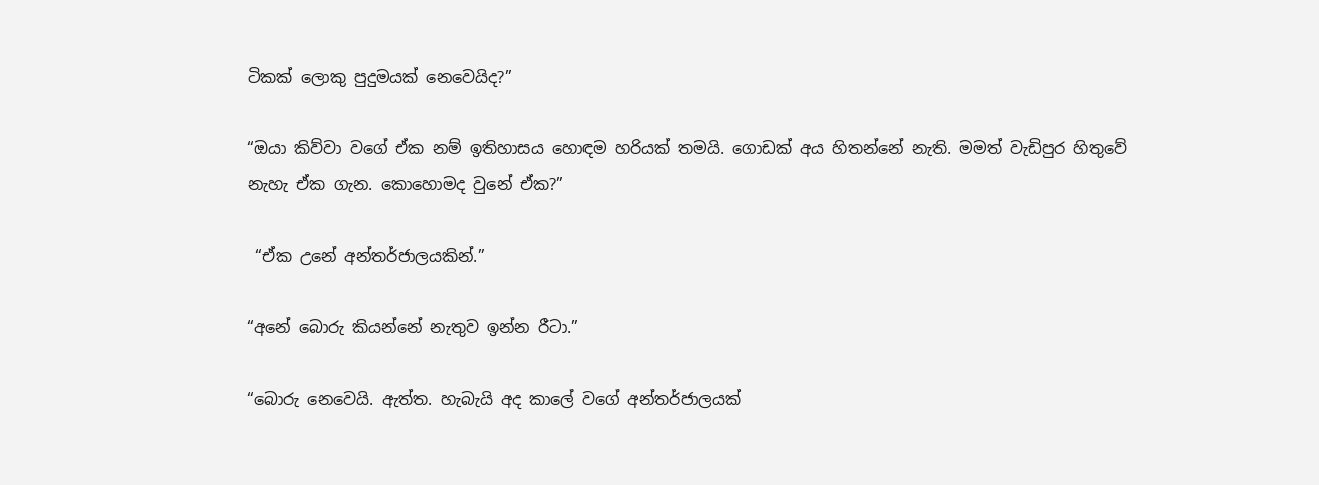ටිකක් ලොකු පුදුමයක් නෙවෙයිද?”

“ඔයා කිව්වා වගේ ඒක නම් ඉතිහාසය හොඳම හරියක් තමයි. ගොඩක් අය හිතන්නේ නැති. මමත් වැඩිපුර හිතුවේ නැහැ ඒක ගැන. කොහොමද වුනේ ඒක?”

 “ඒක උනේ අන්තර්ජාලයකින්.”

“අනේ බොරු කියන්නේ නැතුව ඉන්න රීටා.”

“බොරු නෙවෙයි. ඇත්ත. හැබැයි අද කාලේ වගේ අන්තර්ජාලයක්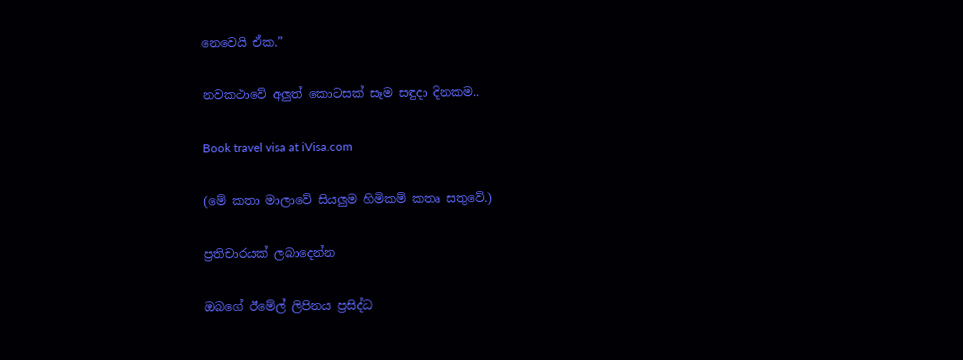නෙවෙයි ඒක.”

නවකථාවේ අලුත් කොටසක් සෑම සඳුදා දිනකම..

Book travel visa at iVisa.com

(මේ කතා මාලාවේ සියලුම හිමිකම් කතෘ සතුවේ.)

ප්‍රතිචාරයක් ලබාදෙන්න

ඔබගේ ඊමේල් ලිපිනය ප්‍රසිද්ධ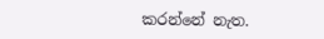කරන්නේ නැත.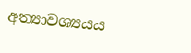අත්‍යාවශ්‍යයය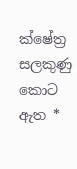ක්ෂේත්‍ර සලකුණු කොට ඇත *